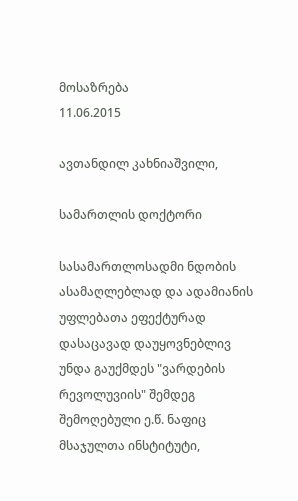მოსაზრება
11.06.2015

ავთანდილ კახნიაშვილი,

სამართლის დოქტორი

სასამართლოსადმი ნდობის ასამაღლებლად და ადამიანის უფლებათა ეფექტურად დასაცავად დაუყოვნებლივ უნდა გაუქმდეს "ვარდების რევოლუვიის" შემდეგ შემოღებული ე.წ. ნაფიც მსაჯულთა ინსტიტუტი,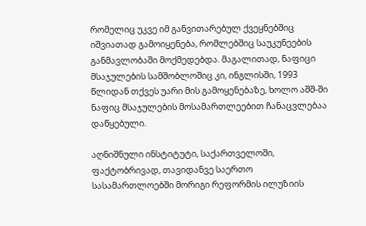რომელიც უკვე იმ განვითარებულ ქვეყნებშიც იშვიათად გამოიყენება, რომლებშიც საუკუნეების განმავლობაში მოქმედებდა. მაგალითად, ნაფიცი მსაჯულების სამშობლოშიც კი, ინგლისში, 1993 წლიდან თქვეს უარი მის გამოყენებაზე, ხოლო აშშ-ში ნაფიც მსაჯულების მოსამართლეებით ჩანაცვლებაა დაწყებული.

აღნიშნული ინსტიტუტი, საქართველოში, ფაქტობრივად, თავიდანვე საერთო სასამართლოებში მორიგი რეფორმის ილუზიის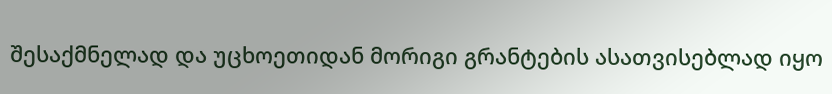შესაქმნელად და უცხოეთიდან მორიგი გრანტების ასათვისებლად იყო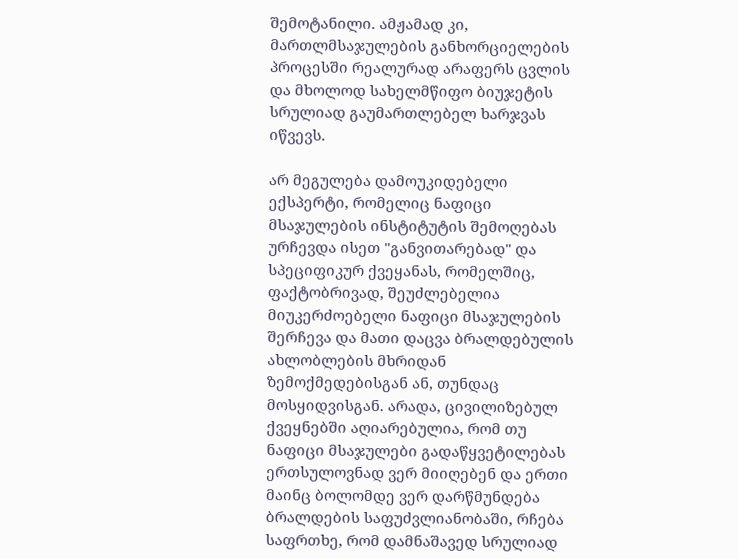შემოტანილი. ამჟამად კი, მართლმსაჯულების განხორციელების პროცესში რეალურად არაფერს ცვლის და მხოლოდ სახელმწიფო ბიუჯეტის სრულიად გაუმართლებელ ხარჯვას იწვევს.

არ მეგულება დამოუკიდებელი ექსპერტი, რომელიც ნაფიცი მსაჯულების ინსტიტუტის შემოღებას ურჩევდა ისეთ "განვითარებად" და სპეციფიკურ ქვეყანას, რომელშიც, ფაქტობრივად, შეუძლებელია მიუკერძოებელი ნაფიცი მსაჯულების შერჩევა და მათი დაცვა ბრალდებულის ახლობლების მხრიდან ზემოქმედებისგან ან, თუნდაც მოსყიდვისგან. არადა, ცივილიზებულ ქვეყნებში აღიარებულია, რომ თუ ნაფიცი მსაჯულები გადაწყვეტილებას ერთსულოვნად ვერ მიიღებენ და ერთი მაინც ბოლომდე ვერ დარწმუნდება ბრალდების საფუძვლიანობაში, რჩება საფრთხე, რომ დამნაშავედ სრულიად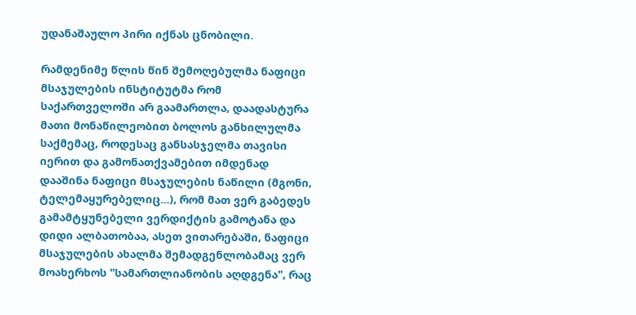უდანაშაულო პირი იქნას ცნობილი.

რამდენიმე წლის წინ შემოღებულმა ნაფიცი მსაჯულების ინსტიტუტმა რომ საქართველოში არ გაამართლა, დაადასტურა მათი მონაწილეობით ბოლოს განხილულმა საქმემაც, როდესაც განსასჯელმა თავისი იერით და გამონათქვამებით იმდენად დააშინა ნაფიცი მსაჯულების ნაწილი (მგონი, ტელემაყურებელიც...), რომ მათ ვერ გაბედეს გამამტყუნებელი ვერდიქტის გამოტანა და დიდი ალბათობაა, ასეთ ვითარებაში, ნაფიცი მსაჯულების ახალმა შემადგენლობამაც ვერ მოახერხოს "სამართლიანობის აღდგენა", რაც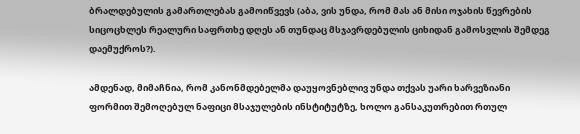ბრალდებულის გამართლებას გამოიწვევს (აბა, ვის უნდა, რომ მას ან მისი ოჯახის წევრების სიცოცხლეს რეალური საფრთხე დღეს ან თუნდაც მსჯავრდებულის ციხიდან გამოსვლის შემდეგ დაემუქროს?).

ამდენად, მიმაჩნია, რომ კანონმდებელმა დაუყოვნებლივ უნდა თქვას უარი ხარვეზიანი ფორმით შემოღებულ ნაფიცი მსაჯულების ინსტიტუტზე, ხოლო განსაკუთრებით რთულ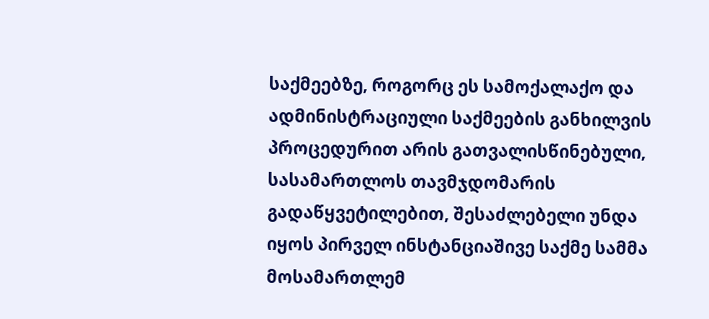საქმეებზე, როგორც ეს სამოქალაქო და ადმინისტრაციული საქმეების განხილვის პროცედურით არის გათვალისწინებული, სასამართლოს თავმჯდომარის გადაწყვეტილებით, შესაძლებელი უნდა იყოს პირველ ინსტანციაშივე საქმე სამმა მოსამართლემ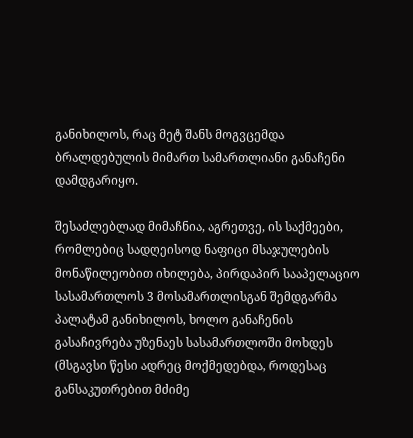განიხილოს, რაც მეტ შანს მოგვცემდა ბრალდებულის მიმართ სამართლიანი განაჩენი დამდგარიყო.

შესაძლებლად მიმაჩნია, აგრეთვე, ის საქმეები, რომლებიც სადღეისოდ ნაფიცი მსაჯულების მონაწილეობით იხილება, პირდაპირ სააპელაციო სასამართლოს 3 მოსამართლისგან შემდგარმა პალატამ განიხილოს, ხოლო განაჩენის გასაჩივრება უზენაეს სასამართლოში მოხდეს (მსგავსი წესი ადრეც მოქმედებდა, როდესაც განსაკუთრებით მძიმე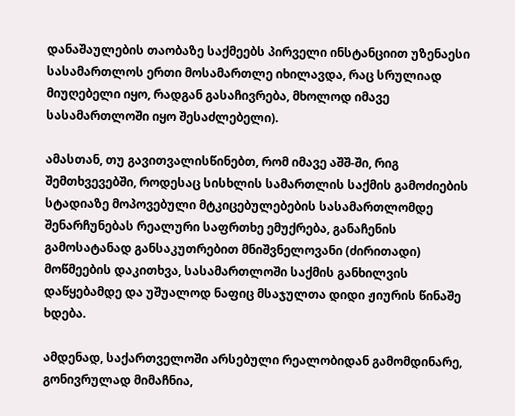დანაშაულების თაობაზე საქმეებს პირველი ინსტანციით უზენაესი სასამართლოს ერთი მოსამართლე იხილავდა, რაც სრულიად მიუღებელი იყო, რადგან გასაჩივრება, მხოლოდ იმავე სასამართლოში იყო შესაძლებელი).

ამასთან, თუ გავითვალისწინებთ, რომ იმავე აშშ-ში, რიგ შემთხვევებში, როდესაც სისხლის სამართლის საქმის გამოძიების სტადიაზე მოპოვებული მტკიცებულებების სასამართლომდე შენარჩუნებას რეალური საფრთხე ემუქრება, განაჩენის გამოსატანად განსაკუთრებით მნიშვნელოვანი (ძირითადი) მოწმეების დაკითხვა, სასამართლოში საქმის განხილვის დაწყებამდე და უშუალოდ ნაფიც მსაჯულთა დიდი ჟიურის წინაშე ხდება.

ამდენად, საქართველოში არსებული რეალობიდან გამომდინარე, გონივრულად მიმაჩნია,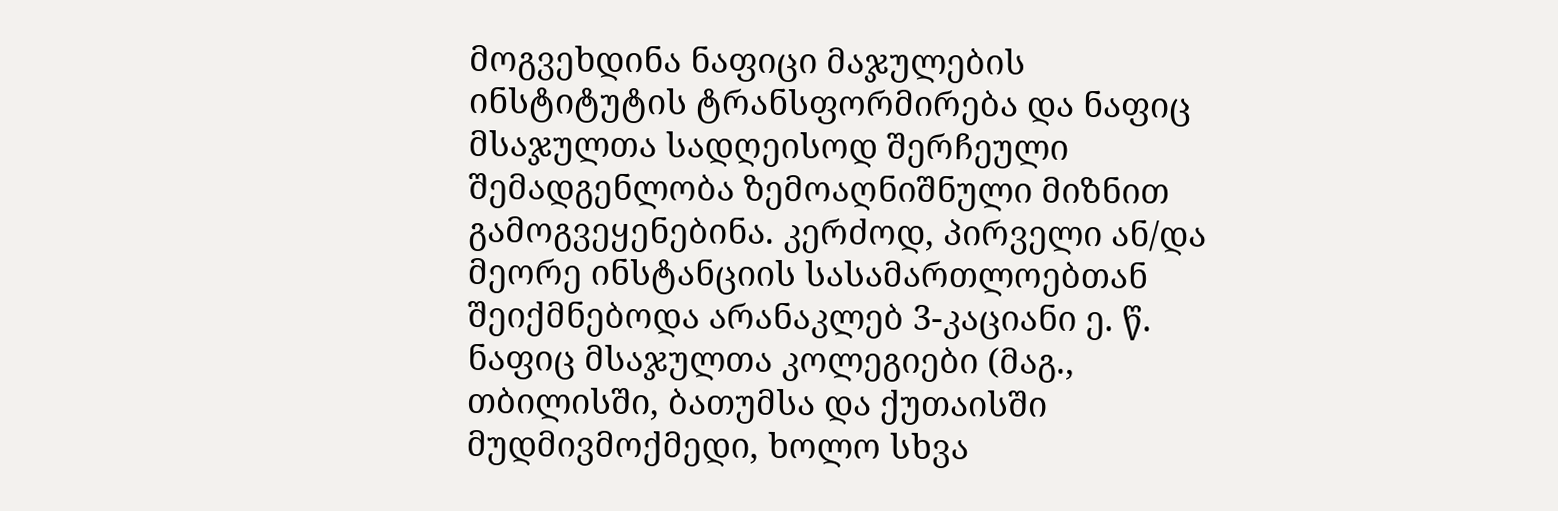მოგვეხდინა ნაფიცი მაჯულების ინსტიტუტის ტრანსფორმირება და ნაფიც მსაჯულთა სადღეისოდ შერჩეული შემადგენლობა ზემოაღნიშნული მიზნით გამოგვეყენებინა. კერძოდ, პირველი ან/და მეორე ინსტანციის სასამართლოებთან შეიქმნებოდა არანაკლებ 3-კაციანი ე. წ. ნაფიც მსაჯულთა კოლეგიები (მაგ., თბილისში, ბათუმსა და ქუთაისში მუდმივმოქმედი, ხოლო სხვა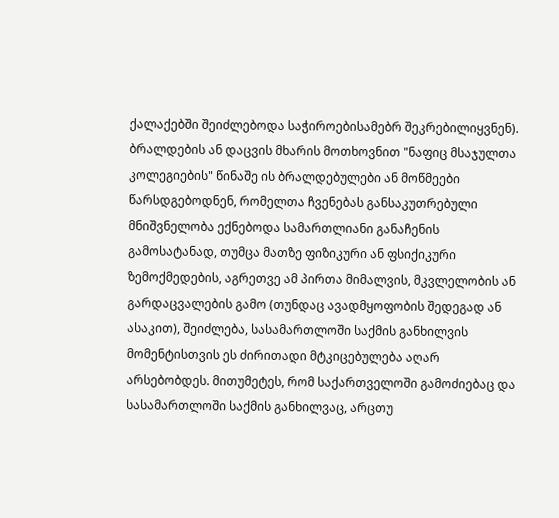ქალაქებში შეიძლებოდა საჭიროებისამებრ შეკრებილიყვნენ). ბრალდების ან დაცვის მხარის მოთხოვნით "ნაფიც მსაჯულთა კოლეგიების" წინაშე ის ბრალდებულები ან მოწმეები წარსდგებოდნენ, რომელთა ჩვენებას განსაკუთრებული მნიშვნელობა ექნებოდა სამართლიანი განაჩენის გამოსატანად, თუმცა მათზე ფიზიკური ან ფსიქიკური ზემოქმედების, აგრეთვე ამ პირთა მიმალვის, მკვლელობის ან გარდაცვალების გამო (თუნდაც ავადმყოფობის შედეგად ან ასაკით), შეიძლება, სასამართლოში საქმის განხილვის მომენტისთვის ეს ძირითადი მტკიცებულება აღარ არსებობდეს. მითუმეტეს, რომ საქართველოში გამოძიებაც და სასამართლოში საქმის განხილვაც, არცთუ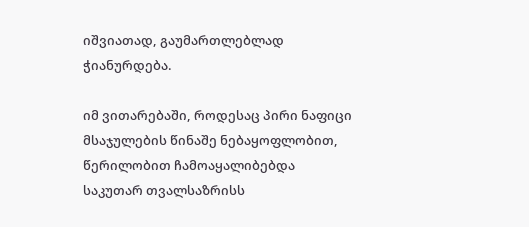იშვიათად, გაუმართლებლად ჭიანურდება.

იმ ვითარებაში, როდესაც პირი ნაფიცი მსაჯულების წინაშე ნებაყოფლობით, წერილობით ჩამოაყალიბებდა საკუთარ თვალსაზრისს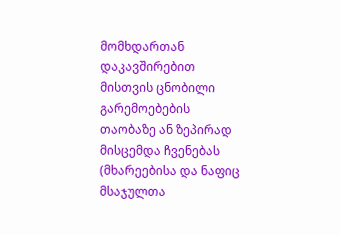მომხდართან დაკავშირებით მისთვის ცნობილი გარემოებების თაობაზე ან ზეპირად მისცემდა ჩვენებას (მხარეებისა და ნაფიც მსაჯულთა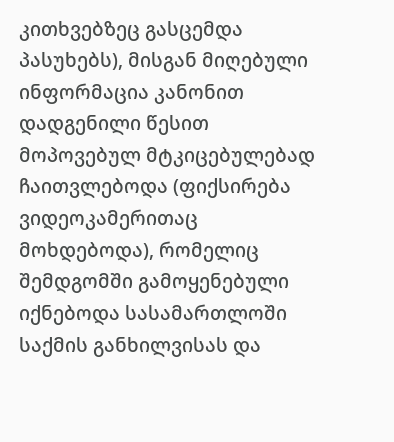კითხვებზეც გასცემდა პასუხებს), მისგან მიღებული ინფორმაცია კანონით დადგენილი წესით მოპოვებულ მტკიცებულებად ჩაითვლებოდა (ფიქსირება ვიდეოკამერითაც მოხდებოდა), რომელიც შემდგომში გამოყენებული იქნებოდა სასამართლოში საქმის განხილვისას და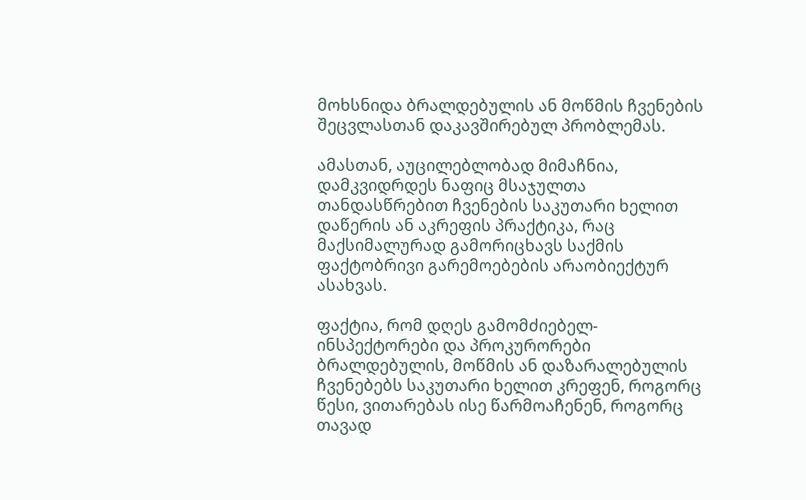მოხსნიდა ბრალდებულის ან მოწმის ჩვენების შეცვლასთან დაკავშირებულ პრობლემას.

ამასთან, აუცილებლობად მიმაჩნია, დამკვიდრდეს ნაფიც მსაჯულთა თანდასწრებით ჩვენების საკუთარი ხელით დაწერის ან აკრეფის პრაქტიკა, რაც მაქსიმალურად გამორიცხავს საქმის ფაქტობრივი გარემოებების არაობიექტურ ასახვას.

ფაქტია, რომ დღეს გამომძიებელ-ინსპექტორები და პროკურორები ბრალდებულის, მოწმის ან დაზარალებულის ჩვენებებს საკუთარი ხელით კრეფენ, როგორც წესი, ვითარებას ისე წარმოაჩენენ, როგორც თავად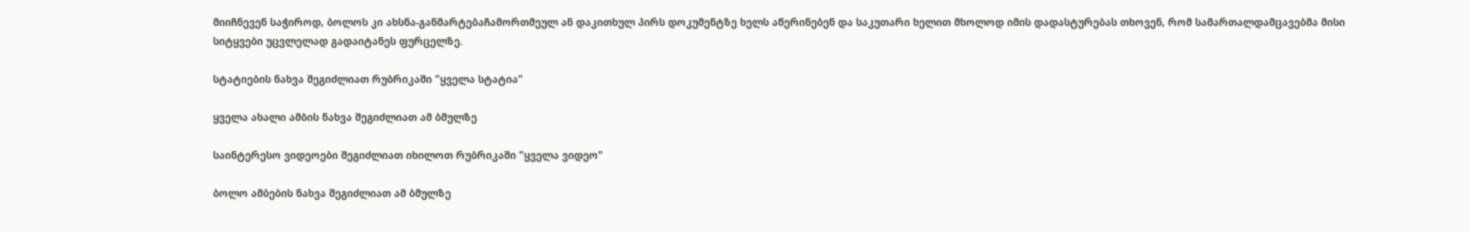მიიჩნევენ საჭიროდ, ბოლოს კი ახსნა-განმარტებაჩამორთმეულ ან დაკითხულ პირს დოკუმენტზე ხელს აწერინებენ და საკუთარი ხელით მხოლოდ იმის დადასტურებას თხოვენ, რომ სამართალდამცავებმა მისი სიტყვები უცვლელად გადაიტანეს ფურცელზე.

სტატიების ნახვა შეგიძლიათ რუბრიკაში "ყველა სტატია"

ყველა ახალი ამბის ნახვა შეგიძლიათ ამ ბმულზე

საინტერესო ვიდეოები შეგიძლიათ იხილოთ რუბრიკაში "ყველა ვიდეო"

ბოლო ამბების ნახვა შეგიძლიათ ამ ბმულზე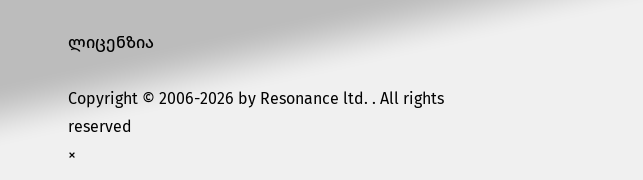ლიცენზია

Copyright © 2006-2026 by Resonance ltd. . All rights reserved
×